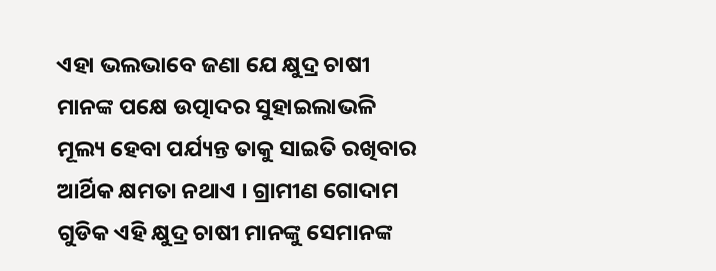ଏହା ଭଲଭାବେ ଜଣା ଯେ କ୍ଷୁଦ୍ର ଚାଷୀ ମାନଙ୍କ ପକ୍ଷେ ଉତ୍ପାଦର ସୁହାଇଲାଭଳି ମୂଲ୍ୟ ହେବା ପର୍ଯ୍ୟନ୍ତ ତାକୁ ସାଇତି ରଖିବାର ଆର୍ଥିକ କ୍ଷମତା ନଥାଏ । ଗ୍ରାମୀଣ ଗୋଦାମ ଗୁଡିକ ଏହି କ୍ଷୁଦ୍ର ଚାଷୀ ମାନଙ୍କୁ ସେମାନଙ୍କ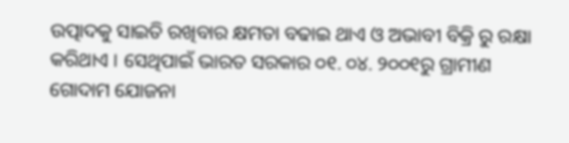ଉତ୍ପାଦକୁ ସାଇତି ରଖିବାର କ୍ଷମତା ବଢାଇ ଥାଏ ଓ ଅଭାବୀ ବିକ୍ରି ରୁ ରକ୍ଷା କରିଥାଏ । ସେଥିପାଇଁ ଭାରତ ସରକାର ୦୧. ୦୪. ୨୦୦୧ରୁ ଗ୍ରାମୀଣ ଗୋଦାମ ଯୋଜନା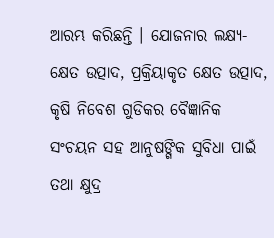ଆରମ୍ଭ କରିଛନ୍ତି । ଯୋଜନାର ଲକ୍ଷ୍ୟ-କ୍ଷେତ ଉତ୍ପାଦ, ପ୍ରକ୍ରିୟାକୃତ କ୍ଷେତ ଉତ୍ପାଦ, କୃଷି ନିବେଶ ଗୁଡିକର ବୈଜ୍ଞାନିକ ସଂଚୟନ ସହ ଆନୁଷଙ୍ଗିକ ସୁବିଧା ପାଇଁ ତଥା କ୍ଷୁଦ୍ର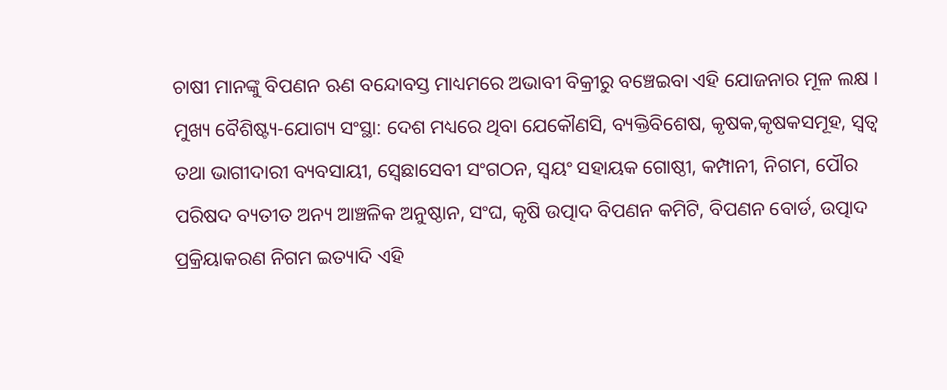ଚାଷୀ ମାନଙ୍କୁ ବିପଣନ ଋଣ ବନ୍ଦୋବସ୍ତ ମାଧ୍ୟମରେ ଅଭାବୀ ବିକ୍ରୀରୁ ବଞ୍ଚେଇବା ଏହି ଯୋଜନାର ମୂଳ ଲକ୍ଷ ।
ମୁଖ୍ୟ ବୈଶିଷ୍ଟ୍ୟ-ଯୋଗ୍ୟ ସଂସ୍ଥା: ଦେଶ ମଧ୍ୟରେ ଥିବା ଯେକୌଣସି, ବ୍ୟକ୍ତିବିଶେଷ, କୃଷକ,କୃଷକସମୂହ, ସ୍ଵତ୍ଵ ତଥା ଭାଗୀଦାରୀ ବ୍ୟବସାୟୀ, ସ୍ଵେଛାସେବୀ ସଂଗଠନ, ସ୍ଵୟଂ ସହାୟକ ଗୋଷ୍ଠୀ, କମ୍ପାନୀ, ନିଗମ, ପୌର ପରିଷଦ ବ୍ୟତୀତ ଅନ୍ୟ ଆଞ୍ଚଳିକ ଅନୁଷ୍ଠାନ, ସଂଘ, କୃଷି ଉତ୍ପାଦ ବିପଣନ କମିଟି, ବିପଣନ ବୋର୍ଡ, ଉତ୍ପାଦ ପ୍ରକ୍ରିୟାକରଣ ନିଗମ ଇତ୍ୟାଦି ଏହି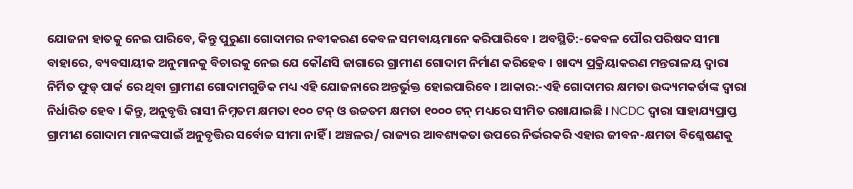ଯୋଜନା ହାତକୁ ନେଇ ପାରିବେ, କିନ୍ତୁ ପୁରୁଣା ଗୋଦାମର ନବୀକରଣ କେବଳ ସମବାୟମାନେ କରିପାରିବେ । ଅବସ୍ଥିତି:-କେବଳ ପୌର ପରିଷଦ ସୀମା ବାହାରେ, ବ୍ୟବସାୟୀକ ଅନୁମାନକୁ ବିଚାରକୁ ନେଇ ଯେ କୌଣସି ଜାଗାରେ ଗ୍ରାମୀଣ ଗୋଦାମ ନିର୍ମାଣ କରିହେବ । ଖାଦ୍ୟ ପ୍ରକ୍ରିୟାକରଣ ମନ୍ତରାଳୟ ଦ୍ଵାରା ନିର୍ମିତ ଫୁଡ୍ ପାର୍କ ରେ ଥିବା ଗ୍ରାମୀଣ ଗୋଦାମଗୁଡିକ ମଧ୍ୟ ଏହି ଯୋଜନାରେ ଅନ୍ତର୍ଭୁକ୍ତ ହୋଇପାରିବେ । ଆକାର:-ଏହି ଗୋଦାମର କ୍ଷମତା ଉଦ୍ଦ୍ୟମକର୍ତାଙ୍କ ଦ୍ଵାରା ନିର୍ଧାରିତ ହେବ । କିନ୍ତୁ, ଅନୁବୃତ୍ତି ରାସୀ ନିମ୍ନତମ କ୍ଷମତା ୧୦୦ ଟନ୍ ଓ ଉଚ୍ଚତମ କ୍ଷମତା ୧୦୦୦ ଟନ୍ ମଧ୍ୟରେ ସୀମିତ ରଖାଯାଇଛି । NCDC ଦ୍ଵାରା ସାହାଯ୍ୟପ୍ରାପ୍ତ ଗ୍ରାମୀଣ ଗୋଦାମ ମାନଙ୍କପାଇଁ ଅନୁବୃତ୍ତିର ସର୍ବୋଚ୍ଚ ସୀମା ନାହିଁ । ଅଞ୍ଚଳର/ ରାଜ୍ୟର ଆବଶ୍ୟକତା ଉପରେ ନିର୍ଭରକରି ଏହାର ଜୀବନ-କ୍ଷମତା ବିଶ୍ଳେଷଣକୁ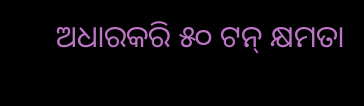ଅଧାରକରି ୫୦ ଟନ୍ କ୍ଷମତା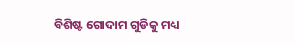ବିଶିଷ୍ଟ ଗୋଦାମ ଗୁଡିକୁ ମଧ୍ୟ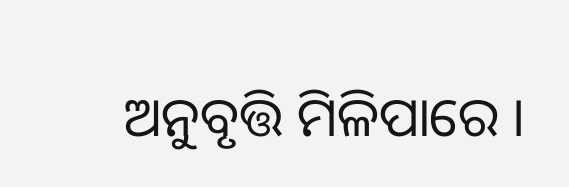ଅନୁବୃତ୍ତି ମିଳିପାରେ ।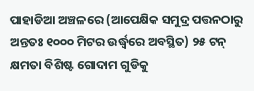ପାହାଡିଆ ଅଞ୍ଚଳରେ (ଆପେକ୍ଷିକ ସମୁଦ୍ର ପତ୍ତନଠାରୁ ଅନ୍ତତଃ ୧୦୦୦ ମିଟର ଉର୍ଦ୍ଧ୍ଵରେ ଅବସ୍ଥିତ) ୨୫ ଟନ୍ କ୍ଷମତା ବିଶିଷ୍ଟ ଗୋଦାମ ଗୁଡିକୁ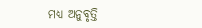ମଧ୍ୟ ଅନୁବୃତ୍ତି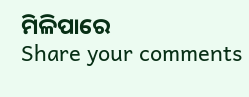ମିଳିପାରେ
Share your comments